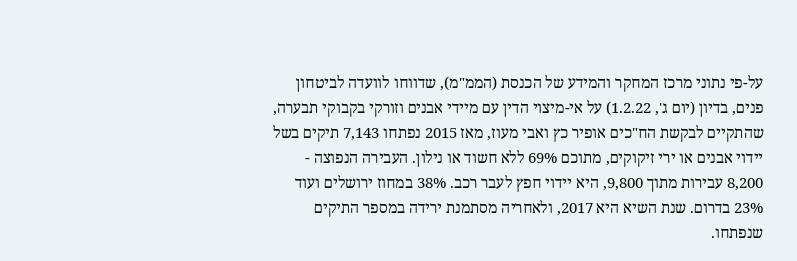על-פי נתוני מרכז המחקר והמידע של הכנסת (הממ"מ), שדווחו לוועדה לביטחון פנים, בדיון (יום ג', 1.2.22) על אי-מיצוי הדין עם מיידי אבנים וזורקי בקבוקי תבערה, שהתקיים לבקשת הח"כים אופיר כץ ואבי מעוז, מאז 2015 נפתחו 7,143 תיקים בשל יידוי אבנים או ירי זיקוקים, מתוכם 69% ללא חשוד או נילון. העבירה הנפוצה - 8,200 עבירות מתוך 9,800, היא יידוי חפץ לעבר רכב. 38% במחוז ירושלים ועוד 23% בדרום. שנת השיא היא 2017, ולאחריה מסתמנת ירידה במספר התיקים שנפתחו.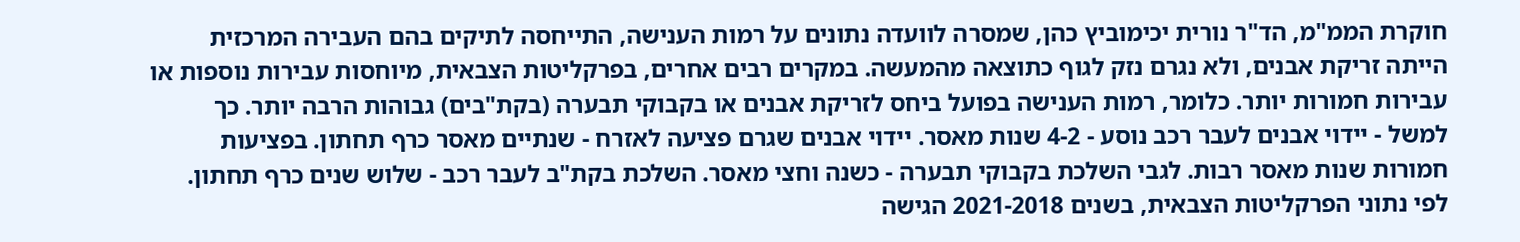חוקרת הממ"מ, הד"ר נורית יכימוביץ כהן, שמסרה לוועדה נתונים על רמות הענישה, התייחסה לתיקים בהם העבירה המרכזית הייתה זריקת אבנים, ולא נגרם נזק לגוף כתוצאה מהמעשה. במקרים רבים אחרים, בפרקליטות הצבאית, מיוחסות עבירות נוספות או עבירות חמורות יותר. כלומר, רמות הענישה בפועל ביחס לזריקת אבנים או בקבוקי תבערה (בקת"בים) גבוהות הרבה יותר. כך למשל - יידוי אבנים לעבר רכב נוסע - 4-2 שנות מאסר. יידוי אבנים שגרם פציעה לאזרח - שנתיים מאסר כרף תחתון. בפציעות חמורות שנות מאסר רבות. לגבי השלכת בקבוקי תבערה - כשנה וחצי מאסר. השלכת בקת"ב לעבר רכב - שלוש שנים כרף תחתון. לפי נתוני הפרקליטות הצבאית, בשנים 2021-2018 הגישה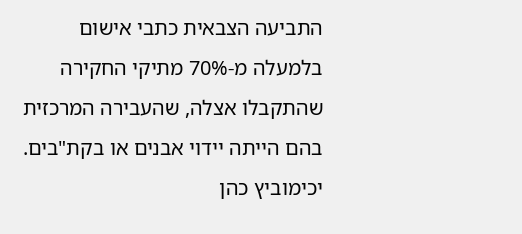התביעה הצבאית כתבי אישום בלמעלה מ-70% מתיקי החקירה שהתקבלו אצלה, שהעבירה המרכזית בהם הייתה יידוי אבנים או בקת"בים.
יכימוביץ כהן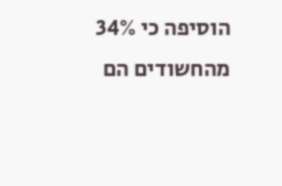הוסיפה כי 34% מהחשודים הם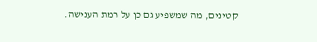קטינים, מה שמשפיע גם כן על רמת הענישה.